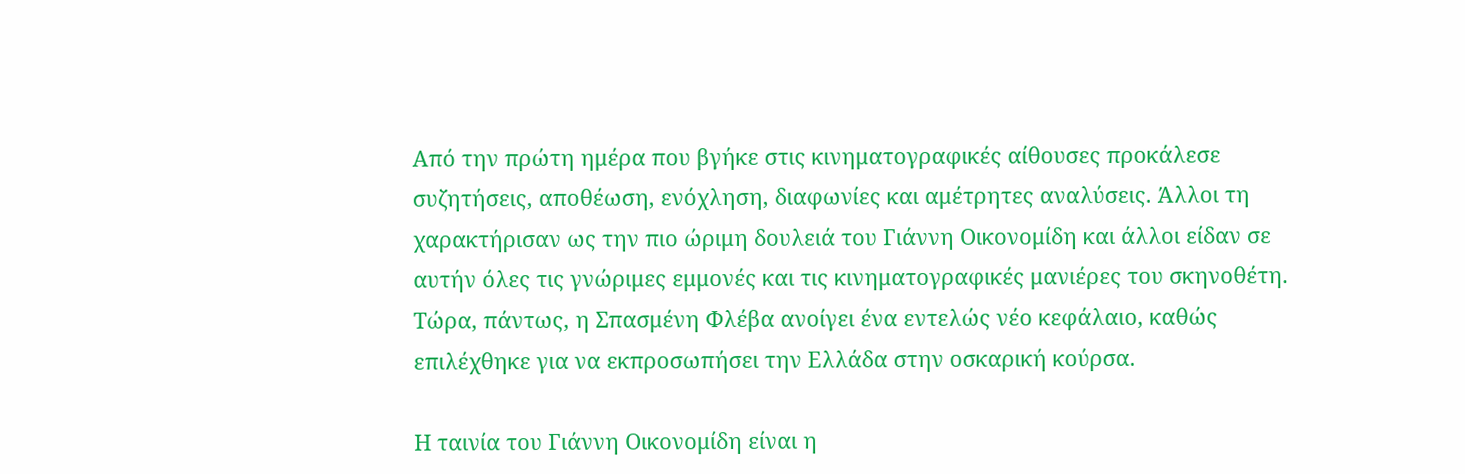Από την πρώτη ημέρα που βγήκε στις κινηματογραφικές αίθουσες προκάλεσε συζητήσεις, αποθέωση, ενόχληση, διαφωνίες και αμέτρητες αναλύσεις. Άλλοι τη χαρακτήρισαν ως την πιο ώριμη δουλειά του Γιάννη Οικονομίδη και άλλοι είδαν σε αυτήν όλες τις γνώριμες εμμονές και τις κινηματογραφικές μανιέρες του σκηνοθέτη. Τώρα, πάντως, η Σπασμένη Φλέβα ανοίγει ένα εντελώς νέο κεφάλαιο, καθώς επιλέχθηκε για να εκπροσωπήσει την Ελλάδα στην οσκαρική κούρσα.

Η ταινία του Γιάννη Οικονομίδη είναι η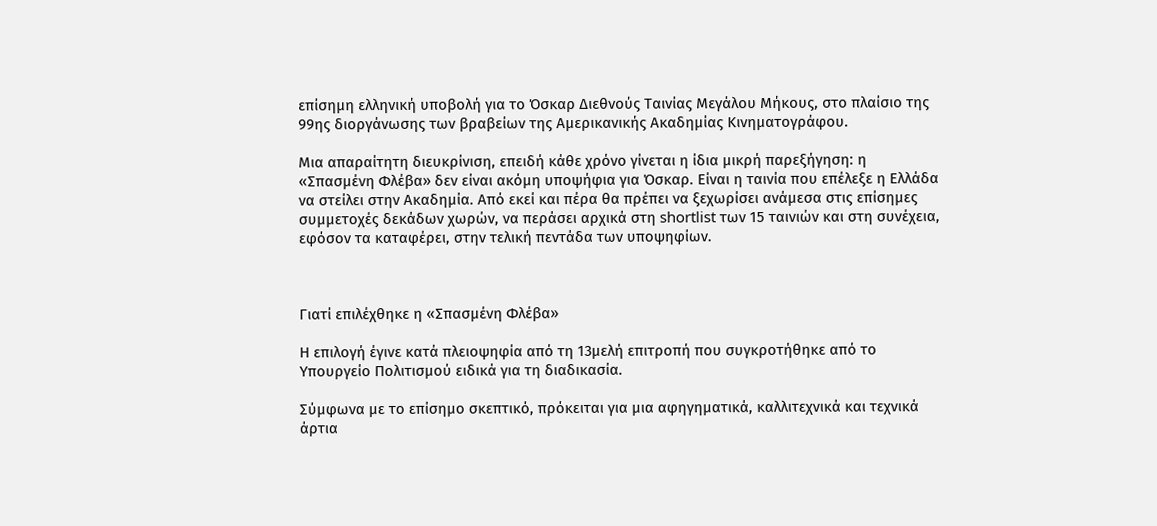επίσημη ελληνική υποβολή για το Όσκαρ Διεθνούς Ταινίας Μεγάλου Μήκους, στο πλαίσιο της 99ης διοργάνωσης των βραβείων της Αμερικανικής Ακαδημίας Κινηματογράφου.

Μια απαραίτητη διευκρίνιση, επειδή κάθε χρόνο γίνεται η ίδια μικρή παρεξήγηση: η «Σπασμένη Φλέβα» δεν είναι ακόμη υποψήφια για Όσκαρ. Είναι η ταινία που επέλεξε η Ελλάδα να στείλει στην Ακαδημία. Από εκεί και πέρα θα πρέπει να ξεχωρίσει ανάμεσα στις επίσημες συμμετοχές δεκάδων χωρών, να περάσει αρχικά στη shortlist των 15 ταινιών και στη συνέχεια, εφόσον τα καταφέρει, στην τελική πεντάδα των υποψηφίων.



Γιατί επιλέχθηκε η «Σπασμένη Φλέβα»

Η επιλογή έγινε κατά πλειοψηφία από τη 13μελή επιτροπή που συγκροτήθηκε από το Υπουργείο Πολιτισμού ειδικά για τη διαδικασία.

Σύμφωνα με το επίσημο σκεπτικό, πρόκειται για μια αφηγηματικά, καλλιτεχνικά και τεχνικά άρτια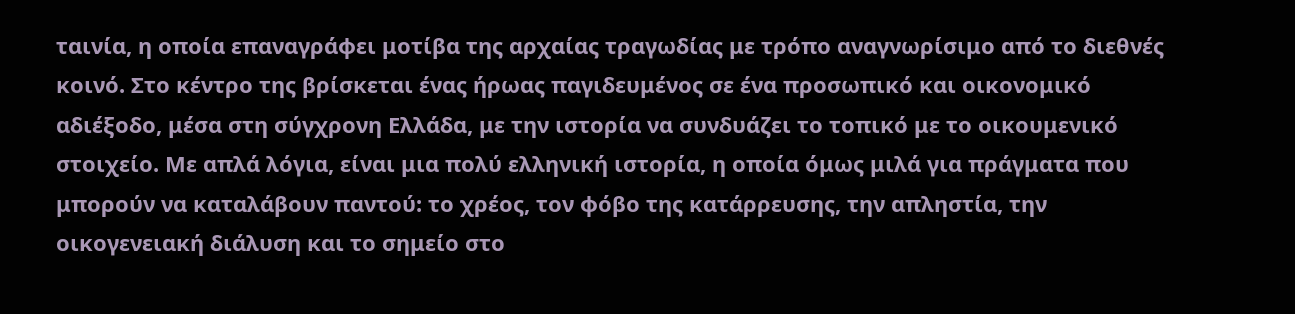ταινία, η οποία επαναγράφει μοτίβα της αρχαίας τραγωδίας με τρόπο αναγνωρίσιμο από το διεθνές κοινό. Στο κέντρο της βρίσκεται ένας ήρωας παγιδευμένος σε ένα προσωπικό και οικονομικό αδιέξοδο, μέσα στη σύγχρονη Ελλάδα, με την ιστορία να συνδυάζει το τοπικό με το οικουμενικό στοιχείο. Με απλά λόγια, είναι μια πολύ ελληνική ιστορία, η οποία όμως μιλά για πράγματα που μπορούν να καταλάβουν παντού: το χρέος, τον φόβο της κατάρρευσης, την απληστία, την οικογενειακή διάλυση και το σημείο στο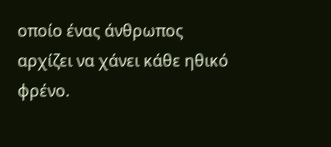οποίο ένας άνθρωπος αρχίζει να χάνει κάθε ηθικό φρένο.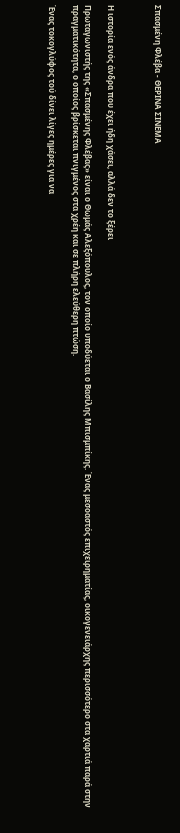Σπασμένη Φλέβα - ΘΕΡΙΝΑ ΣΙΝΕΜΑ



Η ιστορία ενός άνδρα που έχει ήδη χάσει, αλλά δεν το ξέρει

Πρωταγωνιστής της «Σπασμένης Φλέβας» είναι ο Θωμάς Αλεξόπουλος, τον οποίο υποδύεται ο Βασίλης Μπισμπίκης. Ένας μεσοαστός επιχειρηματίας, οικογενειάρχης περισσότερο στα χαρτιά παρά στην πραγματικότητα, ο οποίος βρίσκεται πνιγμένος στα χρέη και σε πλήρη ελεύθερη πτώση.

Ένας τοκογλύφος τού δίνει λίγες ημέρες για να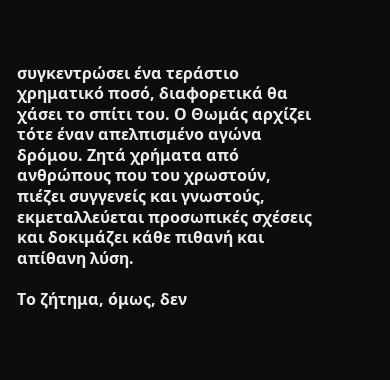συγκεντρώσει ένα τεράστιο χρηματικό ποσό, διαφορετικά θα χάσει το σπίτι του. Ο Θωμάς αρχίζει τότε έναν απελπισμένο αγώνα δρόμου. Ζητά χρήματα από ανθρώπους που του χρωστούν, πιέζει συγγενείς και γνωστούς, εκμεταλλεύεται προσωπικές σχέσεις και δοκιμάζει κάθε πιθανή και απίθανη λύση.

Το ζήτημα, όμως, δεν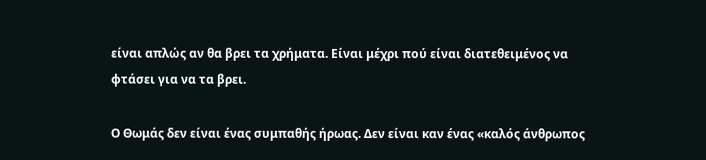είναι απλώς αν θα βρει τα χρήματα. Είναι μέχρι πού είναι διατεθειμένος να φτάσει για να τα βρει.

Ο Θωμάς δεν είναι ένας συμπαθής ήρωας. Δεν είναι καν ένας «καλός άνθρωπος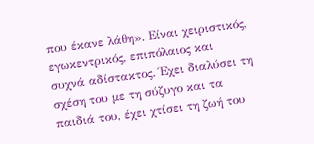που έκανε λάθη». Είναι χειριστικός, εγωκεντρικός, επιπόλαιος και συχνά αδίστακτος. Έχει διαλύσει τη σχέση του με τη σύζυγο και τα παιδιά του, έχει χτίσει τη ζωή του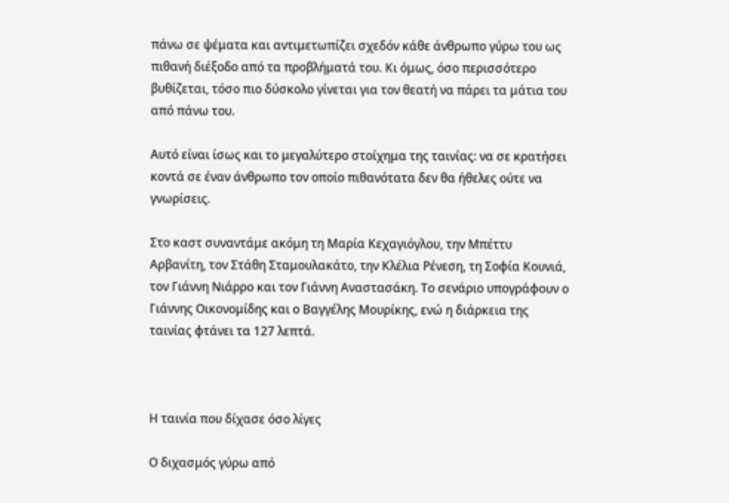πάνω σε ψέματα και αντιμετωπίζει σχεδόν κάθε άνθρωπο γύρω του ως πιθανή διέξοδο από τα προβλήματά του. Κι όμως, όσο περισσότερο βυθίζεται, τόσο πιο δύσκολο γίνεται για τον θεατή να πάρει τα μάτια του από πάνω του.

Αυτό είναι ίσως και το μεγαλύτερο στοίχημα της ταινίας: να σε κρατήσει κοντά σε έναν άνθρωπο τον οποίο πιθανότατα δεν θα ήθελες ούτε να γνωρίσεις.

Στο καστ συναντάμε ακόμη τη Μαρία Κεχαγιόγλου, την Μπέττυ Αρβανίτη, τον Στάθη Σταμουλακάτο, την Κλέλια Ρένεση, τη Σοφία Κουνιά, τον Γιάννη Νιάρρο και τον Γιάννη Αναστασάκη. Το σενάριο υπογράφουν ο Γιάννης Οικονομίδης και ο Βαγγέλης Μουρίκης, ενώ η διάρκεια της ταινίας φτάνει τα 127 λεπτά.



Η ταινία που δίχασε όσο λίγες

Ο διχασμός γύρω από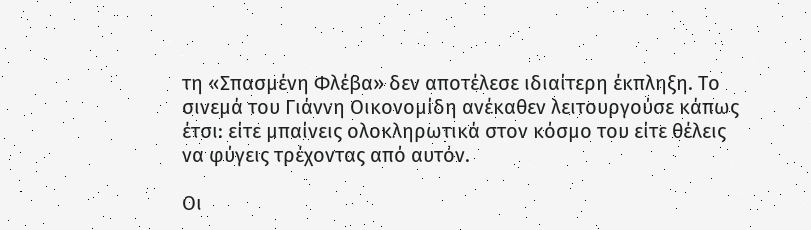τη «Σπασμένη Φλέβα» δεν αποτέλεσε ιδιαίτερη έκπληξη. Το σινεμά του Γιάννη Οικονομίδη ανέκαθεν λειτουργούσε κάπως έτσι: είτε μπαίνεις ολοκληρωτικά στον κόσμο του είτε θέλεις να φύγεις τρέχοντας από αυτόν.

Οι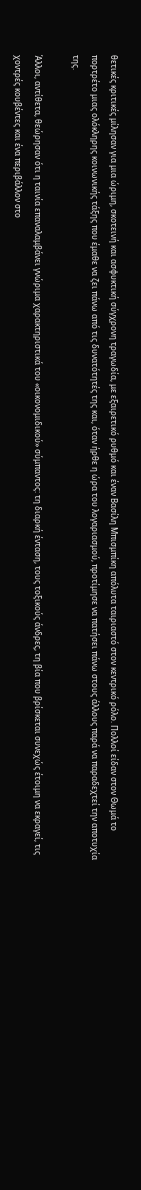θετικές κριτικές μίλησαν για μια ώριμη, σκοτεινή και ασφυκτική σύγχρονη τραγωδία, με εξαιρετικό ρυθμό και έναν Βασίλη Μπισμπίκη απόλυτα ταιριαστό στον κεντρικό ρόλο. Πολλοί είδαν στον Θωμά το πορτρέτο μιας ολόκληρης κοινωνικής τάξης που έμαθε να ζει πάνω από τις δυνατότητές της και, όταν ήρθε η ώρα του λογαριασμού, προτίμησε να πατήσει πάνω στους άλλους παρά να παραδεχτεί την αποτυχία της.

Άλλοι, αντίθετα, θεώρησαν ότι η ταινία επαναλαμβάνει γνώριμα χαρακτηριστικά του «οικονομιδικού» σύμπαντος: τη διαρκή ένταση, τους τοξικούς άνδρες, τη βία που βρίσκεται συνεχώς έτοιμη να εκραγεί, τις χοντρές κουβέντες και ένα περιβάλλον στο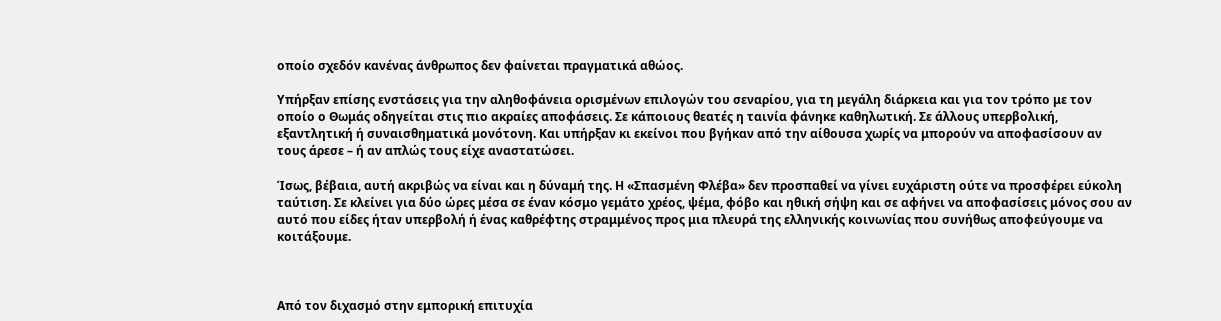οποίο σχεδόν κανένας άνθρωπος δεν φαίνεται πραγματικά αθώος.

Υπήρξαν επίσης ενστάσεις για την αληθοφάνεια ορισμένων επιλογών του σεναρίου, για τη μεγάλη διάρκεια και για τον τρόπο με τον οποίο ο Θωμάς οδηγείται στις πιο ακραίες αποφάσεις. Σε κάποιους θεατές η ταινία φάνηκε καθηλωτική. Σε άλλους υπερβολική, εξαντλητική ή συναισθηματικά μονότονη. Και υπήρξαν κι εκείνοι που βγήκαν από την αίθουσα χωρίς να μπορούν να αποφασίσουν αν τους άρεσε – ή αν απλώς τους είχε αναστατώσει.

Ίσως, βέβαια, αυτή ακριβώς να είναι και η δύναμή της. Η «Σπασμένη Φλέβα» δεν προσπαθεί να γίνει ευχάριστη ούτε να προσφέρει εύκολη ταύτιση. Σε κλείνει για δύο ώρες μέσα σε έναν κόσμο γεμάτο χρέος, ψέμα, φόβο και ηθική σήψη και σε αφήνει να αποφασίσεις μόνος σου αν αυτό που είδες ήταν υπερβολή ή ένας καθρέφτης στραμμένος προς μια πλευρά της ελληνικής κοινωνίας που συνήθως αποφεύγουμε να κοιτάξουμε.



Από τον διχασμό στην εμπορική επιτυχία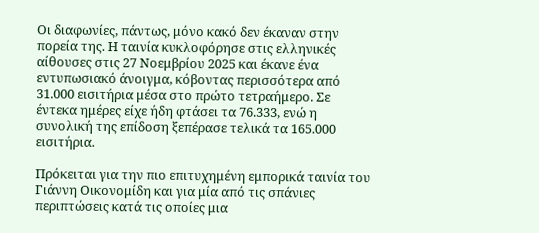Οι διαφωνίες, πάντως, μόνο κακό δεν έκαναν στην πορεία της. Η ταινία κυκλοφόρησε στις ελληνικές αίθουσες στις 27 Νοεμβρίου 2025 και έκανε ένα εντυπωσιακό άνοιγμα, κόβοντας περισσότερα από 31.000 εισιτήρια μέσα στο πρώτο τετραήμερο. Σε έντεκα ημέρες είχε ήδη φτάσει τα 76.333, ενώ η συνολική της επίδοση ξεπέρασε τελικά τα 165.000 εισιτήρια.

Πρόκειται για την πιο επιτυχημένη εμπορικά ταινία του Γιάννη Οικονομίδη και για μία από τις σπάνιες περιπτώσεις κατά τις οποίες μια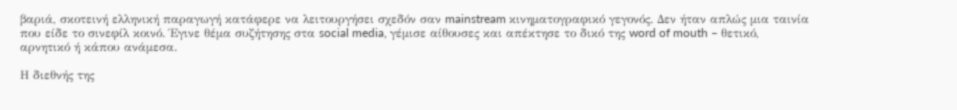βαριά, σκοτεινή ελληνική παραγωγή κατάφερε να λειτουργήσει σχεδόν σαν mainstream κινηματογραφικό γεγονός. Δεν ήταν απλώς μια ταινία που είδε το σινεφίλ κοινό. Έγινε θέμα συζήτησης στα social media, γέμισε αίθουσες και απέκτησε το δικό της word of mouth – θετικό, αρνητικό ή κάπου ανάμεσα.

Η διεθνής της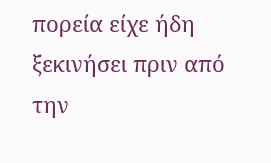πορεία είχε ήδη ξεκινήσει πριν από την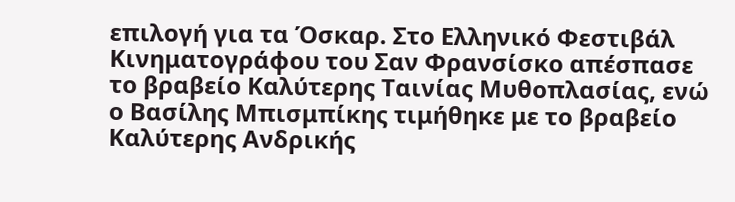επιλογή για τα Όσκαρ. Στο Ελληνικό Φεστιβάλ Κινηματογράφου του Σαν Φρανσίσκο απέσπασε το βραβείο Καλύτερης Ταινίας Μυθοπλασίας, ενώ ο Βασίλης Μπισμπίκης τιμήθηκε με το βραβείο Καλύτερης Ανδρικής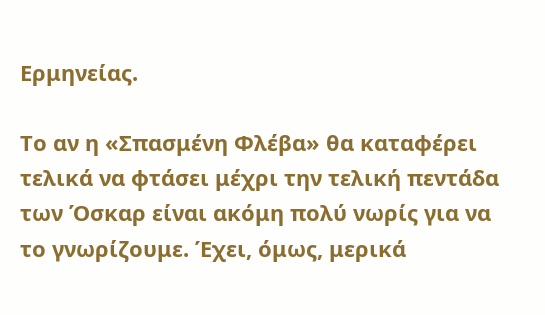Ερμηνείας.

Το αν η «Σπασμένη Φλέβα» θα καταφέρει τελικά να φτάσει μέχρι την τελική πεντάδα των Όσκαρ είναι ακόμη πολύ νωρίς για να το γνωρίζουμε. Έχει, όμως, μερικά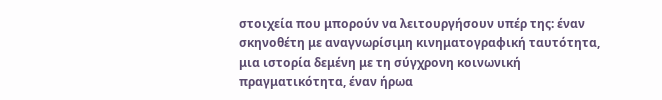στοιχεία που μπορούν να λειτουργήσουν υπέρ της: έναν σκηνοθέτη με αναγνωρίσιμη κινηματογραφική ταυτότητα, μια ιστορία δεμένη με τη σύγχρονη κοινωνική πραγματικότητα, έναν ήρωα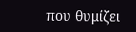που θυμίζει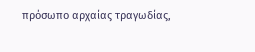πρόσωπο αρχαίας τραγωδίας,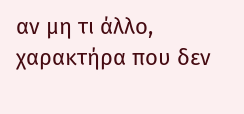αν μη τι άλλο, χαρακτήρα που δεν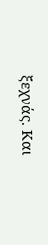ξεχνάς. Και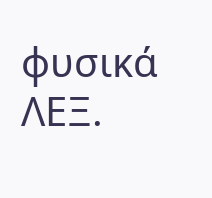φυσικά ΛΕΞ.